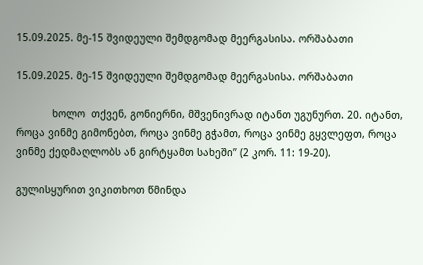15.09.2025. მე-15 შვიდეული შემდგომად მეერგასისა. ორშაბათი

15.09.2025. მე-15 შვიდეული შემდგომად მეერგასისა. ორშაბათი

            ხოლო  თქვენ, გონიერნი, მშვენივრად იტანთ უგუნურთ. 20. იტანთ, როცა ვინმე გიმონებთ, როცა ვინმე გჭამთ, როცა ვინმე გყვლეფთ, როცა ვინმე ქედმაღლობს ან გირტყამთ სახეში” (2 კორ. 11: 19-20).

გულისყურით ვიკითხოთ წმინდა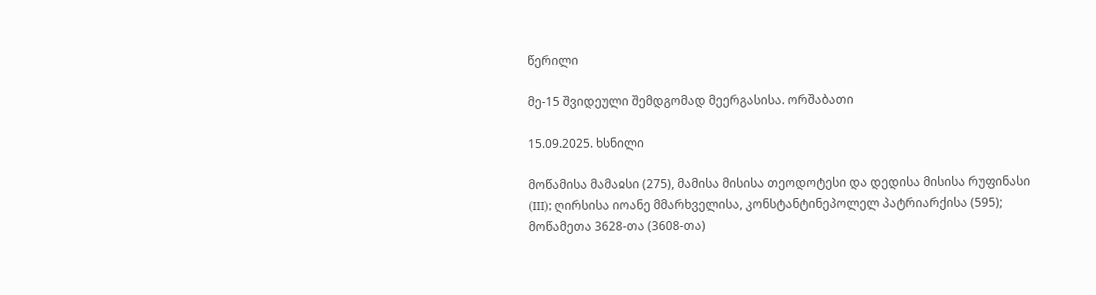წერილი

მე-15 შვიდეული შემდგომად მეერგასისა. ორშაბათი

15.09.2025. ხსნილი

მოწამისა მამაჲსი (275), მამისა მისისა თეოდოტესი და დედისა მისისა რუფინასი (III); ღირსისა იოანე მმარხველისა, კონსტანტინეპოლელ პატრიარქისა (595); მოწამეთა 3628-თა (3608-თა)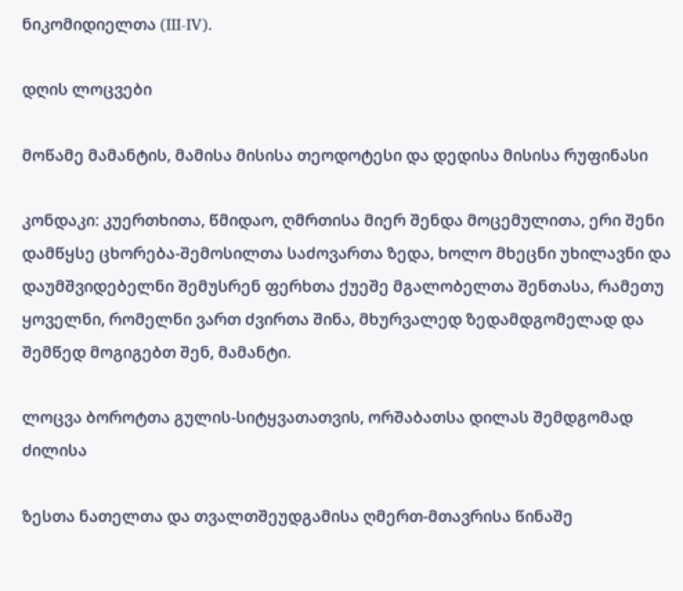ნიკომიდიელთა (III-IV).

დღის ლოცვები

მოწამე მამანტის, მამისა მისისა თეოდოტესი და დედისა მისისა რუფინასი

კონდაკი: კუერთხითა, წმიდაო, ღმრთისა მიერ შენდა მოცემულითა, ერი შენი დამწყსე ცხორება-შემოსილთა საძოვართა ზედა, ხოლო მხეცნი უხილავნი და დაუმშვიდებელნი შემუსრენ ფერხთა ქუეშე მგალობელთა შენთასა, რამეთუ ყოველნი, რომელნი ვართ ძვირთა შინა, მხურვალედ ზედამდგომელად და შემწედ მოგიგებთ შენ, მამანტი.

ლოცვა ბოროტთა გულის-სიტყვათათვის, ორშაბათსა დილას შემდგომად ძილისა

ზესთა ნათელთა და თვალთშეუდგამისა ღმერთ-მთავრისა წინაშე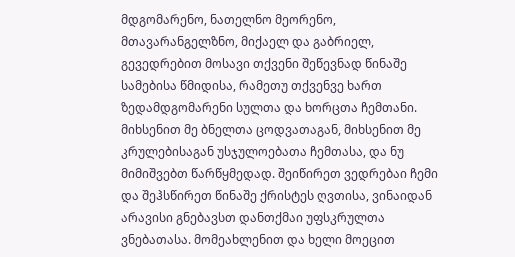მდგომარენო, ნათელნო მეორენო, მთავარანგელზნო, მიქაელ და გაბრიელ, გევედრებით მოსავი თქვენი შეწევნად წინაშე სამებისა წმიდისა, რამეთუ თქვენვე ხართ ზედამდგომარენი სულთა და ხორცთა ჩემთანი. მიხსენით მე ბნელთა ცოდვათაგან, მიხსენით მე კრულებისაგან უსჯულოებათა ჩემთასა, და ნუ მიმიშვებთ წარწყმედად. შეიწირეთ ვედრებაი ჩემი და შეჰსწირეთ წინაშე ქრისტეს ღვთისა, ვინაიდან არავისი გნებავსთ დანთქმაი უფსკრულთა ვნებათასა. მომეახლენით და ხელი მოეცით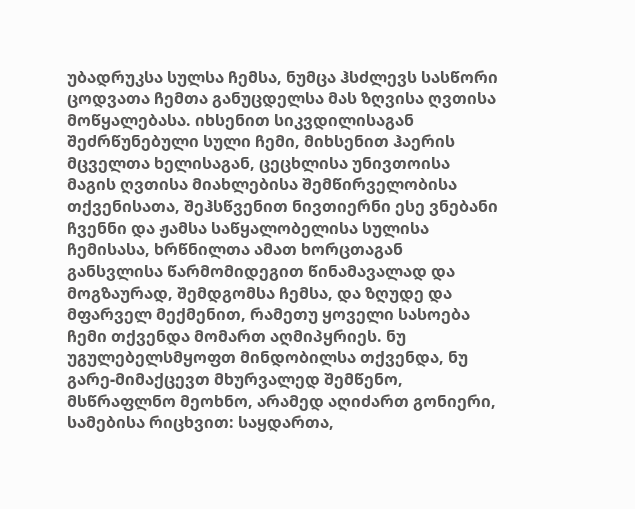უბადრუკსა სულსა ჩემსა, ნუმცა ჰსძლევს სასწორი ცოდვათა ჩემთა განუცდელსა მას ზღვისა ღვთისა მოწყალებასა. იხსენით სიკვდილისაგან შეძრწუნებული სული ჩემი, მიხსენით ჰაერის მცველთა ხელისაგან, ცეცხლისა უნივთოისა მაგის ღვთისა მიახლებისა შემწირველობისა თქვენისათა, შეჰსწვენით ნივთიერნი ესე ვნებანი ჩვენნი და ჟამსა საწყალობელისა სულისა ჩემისასა, ხრწნილთა ამათ ხორცთაგან განსვლისა წარმომიდეგით წინამავალად და მოგზაურად, შემდგომსა ჩემსა, და ზღუდე და მფარველ მექმენით, რამეთუ ყოველი სასოება ჩემი თქვენდა მომართ აღმიპყრიეს. ნუ უგულებელსმყოფთ მინდობილსა თქვენდა, ნუ გარე-მიმაქცევთ მხურვალედ შემწენო, მსწრაფლნო მეოხნო, არამედ აღიძართ გონიერი, სამებისა რიცხვით: საყდართა,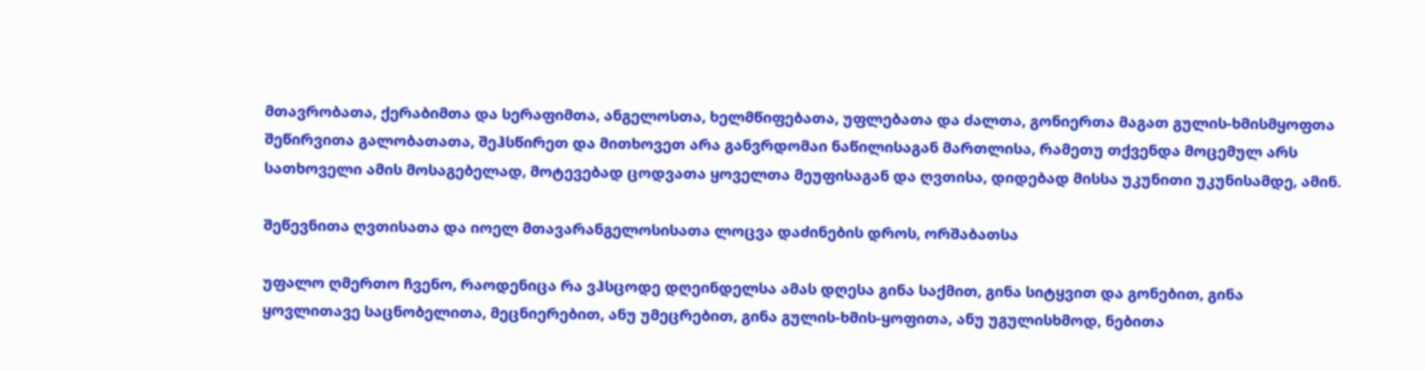მთავრობათა, ქერაბიმთა და სერაფიმთა, ანგელოსთა, ხელმწიფებათა, უფლებათა და ძალთა, გონიერთა მაგათ გულის-ხმისმყოფთა შეწირვითა გალობათათა, შეჰსწირეთ და მითხოვეთ არა განვრდომაი ნაწილისაგან მართლისა, რამეთუ თქვენდა მოცემულ არს სათხოველი ამის მოსაგებელად, მოტევებად ცოდვათა ყოველთა მეუფისაგან და ღვთისა, დიდებად მისსა უკუნითი უკუნისამდე, ამინ.

შეწევნითა ღვთისათა და იოელ მთავარანგელოსისათა ლოცვა დაძინების დროს, ორშაბათსა

უფალო ღმერთო ჩვენო, რაოდენიცა რა ვჰსცოდე დღეინდელსა ამას დღესა გინა საქმით, გინა სიტყვით და გონებით, გინა ყოვლითავე საცნობელითა, მეცნიერებით, ანუ უმეცრებით, გინა გულის-ხმის-ყოფითა, ანუ უგულისხმოდ, ნებითა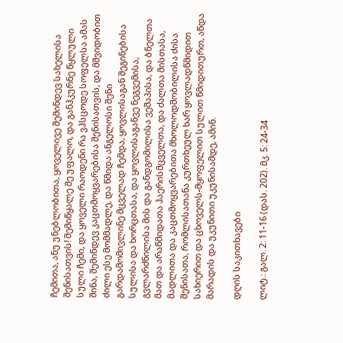ჩემითა, ანუ უნებლობითა, ყოველივე შემინდევ სახელისა შენისათვის! შემიწყალე მე უფალო, და განჰკურნე წყლული სული ჩემი, და ყოველი რაოდენი რა ვჰსცოდე სოფელსა ამას შინა, შემინდევ კაცთმოყვარებისა შენისათვის, და მშვიდობით ძილი ესე მომმადლე, და წმიდა ანგელოსი შენი გარდამომივლინე მცველად ჩემდა, ყოვლისაგან შეგინებისა სულისა და ხორცთასა, და ყოვლისაგანვე ნეგვემისა, გვლარძნილისა მის და განდგომილისა ვეშაპისა, და ბნელთა მათ და არაწმიდათა ჰაერისმცველთა, და ძალთა მისთასა, მადლითა და კაცთმოყვარებითა მხოლოდშობილისა ძისა შენისათა, რომლისათანა კურთხეულ ხარ ყოვლადწმიდით სახიერით და ცხოველს-მყოფელით სულით წმიდითურთ, აწდა მარადის და უკუნითი უკუნისამდე, ამინ.

დღის საკითხავები

ლიტ.: გალ. 2: 11-16 (დას. 202). მკ. 5: 24-34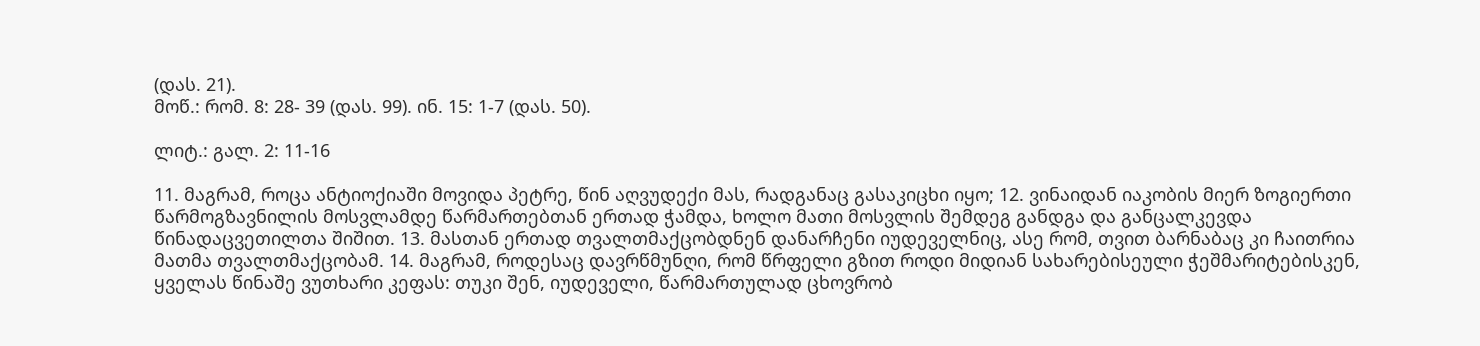(დას. 21).
მოწ.: რომ. 8: 28- 39 (დას. 99). ინ. 15: 1-7 (დას. 50).

ლიტ.: გალ. 2: 11-16

11. მაგრამ, როცა ანტიოქიაში მოვიდა პეტრე, წინ აღვუდექი მას, რადგანაც გასაკიცხი იყო; 12. ვინაიდან იაკობის მიერ ზოგიერთი წარმოგზავნილის მოსვლამდე წარმართებთან ერთად ჭამდა, ხოლო მათი მოსვლის შემდეგ განდგა და განცალკევდა წინადაცვეთილთა შიშით. 13. მასთან ერთად თვალთმაქცობდნენ დანარჩენი იუდეველნიც, ასე რომ, თვით ბარნაბაც კი ჩაითრია მათმა თვალთმაქცობამ. 14. მაგრამ, როდესაც დავრწმუნღი, რომ წრფელი გზით როდი მიდიან სახარებისეული ჭეშმარიტებისკენ, ყველას წინაშე ვუთხარი კეფას: თუკი შენ, იუდეველი, წარმართულად ცხოვრობ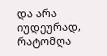და არა იუდეურად, რატომღა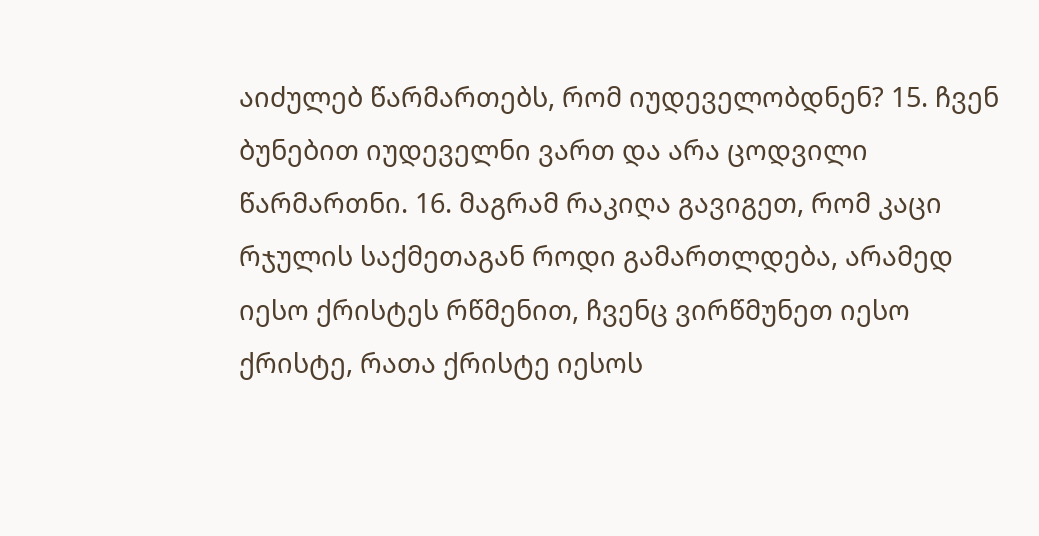აიძულებ წარმართებს, რომ იუდეველობდნენ? 15. ჩვენ ბუნებით იუდეველნი ვართ და არა ცოდვილი წარმართნი. 16. მაგრამ რაკიღა გავიგეთ, რომ კაცი რჯულის საქმეთაგან როდი გამართლდება, არამედ იესო ქრისტეს რწმენით, ჩვენც ვირწმუნეთ იესო ქრისტე, რათა ქრისტე იესოს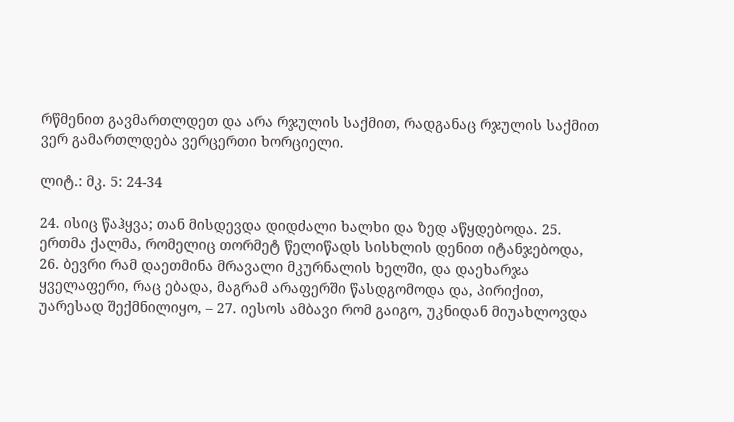რწმენით გავმართლდეთ და არა რჯულის საქმით, რადგანაც რჯულის საქმით ვერ გამართლდება ვერცერთი ხორციელი.

ლიტ.: მკ. 5: 24-34

24. ისიც წაჰყვა; თან მისდევდა დიდძალი ხალხი და ზედ აწყდებოდა. 25. ერთმა ქალმა, რომელიც თორმეტ წელიწადს სისხლის დენით იტანჯებოდა, 26. ბევრი რამ დაეთმინა მრავალი მკურნალის ხელში, და დაეხარჯა ყველაფერი, რაც ებადა, მაგრამ არაფერში წასდგომოდა და, პირიქით, უარესად შექმნილიყო, – 27. იესოს ამბავი რომ გაიგო, უკნიდან მიუახლოვდა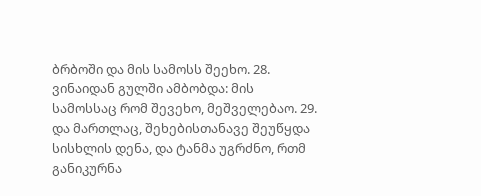ბრბოში და მის სამოსს შეეხო. 28. ვინაიდან გულში ამბობდა: მის სამოსსაც რომ შევეხო, მეშველებაო. 29. და მართლაც, შეხებისთანავე შეუწყდა სისხლის დენა, და ტანმა უგრძნო, რთმ განიკურნა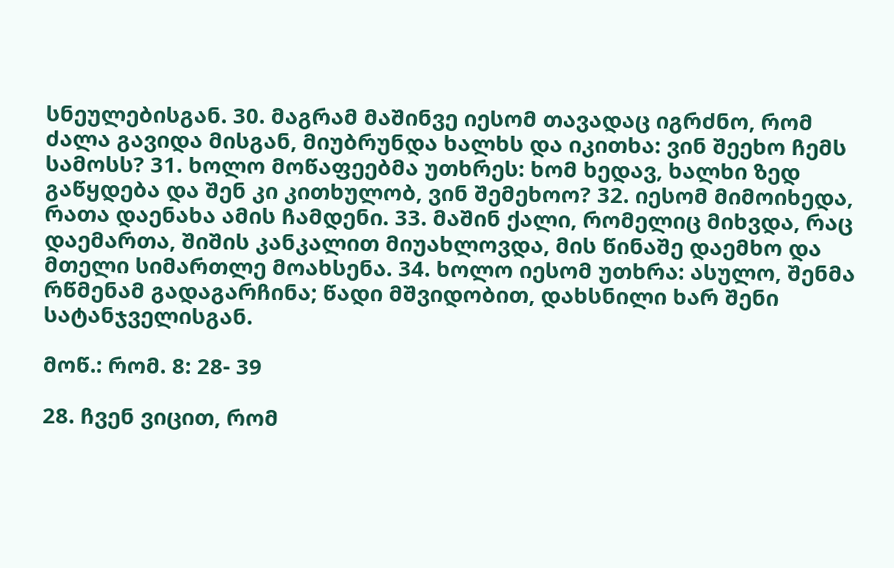სნეულებისგან. 30. მაგრამ მაშინვე იესომ თავადაც იგრძნო, რომ ძალა გავიდა მისგან, მიუბრუნდა ხალხს და იკითხა: ვინ შეეხო ჩემს სამოსს? 31. ხოლო მოწაფეებმა უთხრეს: ხომ ხედავ, ხალხი ზედ გაწყდება და შენ კი კითხულობ, ვინ შემეხოო? 32. იესომ მიმოიხედა, რათა დაენახა ამის ჩამდენი. 33. მაშინ ქალი, რომელიც მიხვდა, რაც დაემართა, შიშის კანკალით მიუახლოვდა, მის წინაშე დაემხო და მთელი სიმართლე მოახსენა. 34. ხოლო იესომ უთხრა: ასულო, შენმა რწმენამ გადაგარჩინა; წადი მშვიდობით, დახსნილი ხარ შენი სატანჯველისგან.

მოწ.: რომ. 8: 28- 39

28. ჩვენ ვიცით, რომ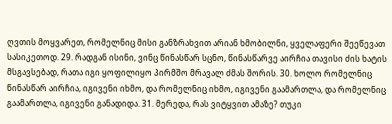ღვთის მოყვარეთ, რომელნიც მისი განზრახვით არიან ხმობილნი, ყველაფერი შეეწევათ სასიკეთოდ. 29. რადგან ისინი, ვინც წინასწარ სცნო, წინასწარვე აირჩია თავისი ძის ხატის მსგავსებად, რათა იგი ყოფილიყო პირმშო მრავალ ძმას შორის. 30. ხოლო რომელნიც წინასწარ აირჩია, იგივენი იხმო, და რომელნიც იხმო, იგივენი გაამართლა, და რომელნიც გაამართლა, იგივენი განადიდა. 31. მერედა, რას ვიტყვით ამაზე? თუკი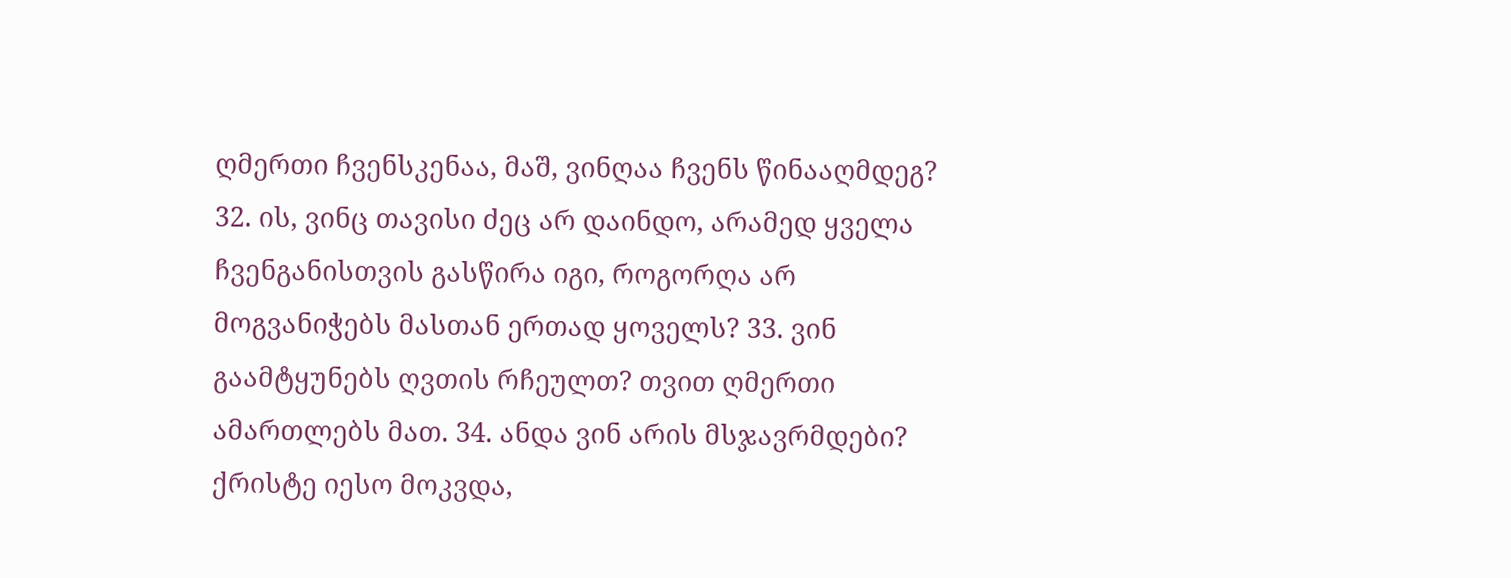ღმერთი ჩვენსკენაა, მაშ, ვინღაა ჩვენს წინააღმდეგ? 32. ის, ვინც თავისი ძეც არ დაინდო, არამედ ყველა ჩვენგანისთვის გასწირა იგი, როგორღა არ მოგვანიჭებს მასთან ერთად ყოველს? 33. ვინ გაამტყუნებს ღვთის რჩეულთ? თვით ღმერთი ამართლებს მათ. 34. ანდა ვინ არის მსჯავრმდები? ქრისტე იესო მოკვდა,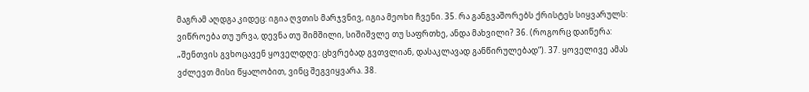მაგრამ აღდგა კიდეც: იგია ღვთის მარჯვნივ, იგია მეოხი ჩვენი. 35. რა განგვაშორებს ქრისტეს სიყვარულს: ვიწროება თუ ურვა, დევნა თუ შიმშილი, სიშიშვლე თუ საფრთხე, ანდა მახვილი? 36. (როგორც დაიწერა: „შენთვის გვხოცავენ ყოველდღე: ცხვრებად გვთვლიან, დასაკლავად განწირულებად“). 37. ყოველივე ამას ვძლევთ მისი წყალობით, ვინც შეგვიყვარა. 38.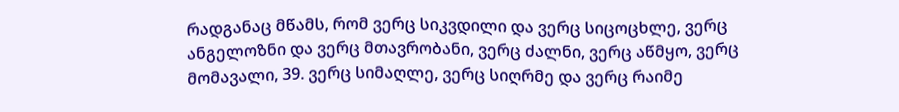რადგანაც მწამს, რომ ვერც სიკვდილი და ვერც სიცოცხლე, ვერც ანგელოზნი და ვერც მთავრობანი, ვერც ძალნი, ვერც აწმყო, ვერც მომავალი, 39. ვერც სიმაღლე, ვერც სიღრმე და ვერც რაიმე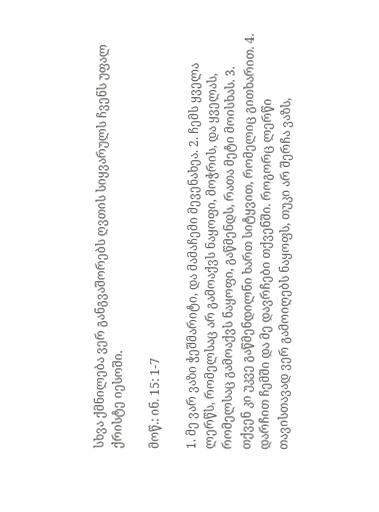სხვა ქმნილება ვერ განგვაშორებს ღვთის სიყვარულს ჩვენს უფალ ქრისტე იესოში.

მოწ.: ინ. 15: 1-7

1. მე ვარ ვაზი ჭეშმარიტი, და მამაჩემი მევენახეა. 2. ჩემს ყველა ლერწს, რომელსაც არ გამოაქვს ნაყოფი, მოჭრის, და ყველას, რომელსაც გამოაქვს ნაყოფი, გაწმენდს, რათა მეტი მოისხას. 3. თქვენ კი უკვე გაწმენდილნი ხართ სიტყვით, რომელიც გითხარით. 4. დარჩით ჩემში და მე დავრჩები თქვენში. როგორც ლერწი თავისთავად ვერ გამოიღებს ნაყოფს, თუკი არ შერჩა ვაზს,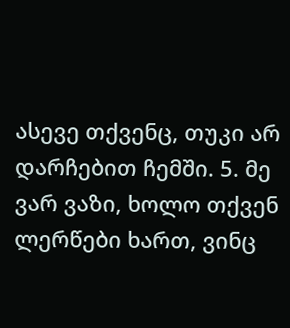ასევე თქვენც, თუკი არ დარჩებით ჩემში. 5. მე ვარ ვაზი, ხოლო თქვენ ლერწები ხართ, ვინც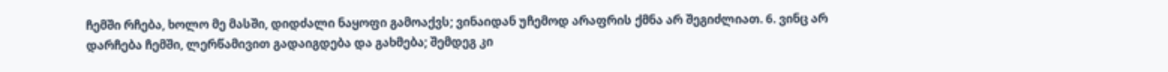ჩემში რჩება, ხოლო მე მასში, დიდძალი ნაყოფი გამოაქვს; ვინაიდან უჩემოდ არაფრის ქმნა არ შეგიძლიათ. 6. ვინც არ დარჩება ჩემში, ლერწამივით გადაიგდება და გახმება; შემდეგ კი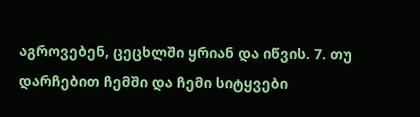აგროვებენ, ცეცხლში ყრიან და იწვის. 7. თუ დარჩებით ჩემში და ჩემი სიტყვები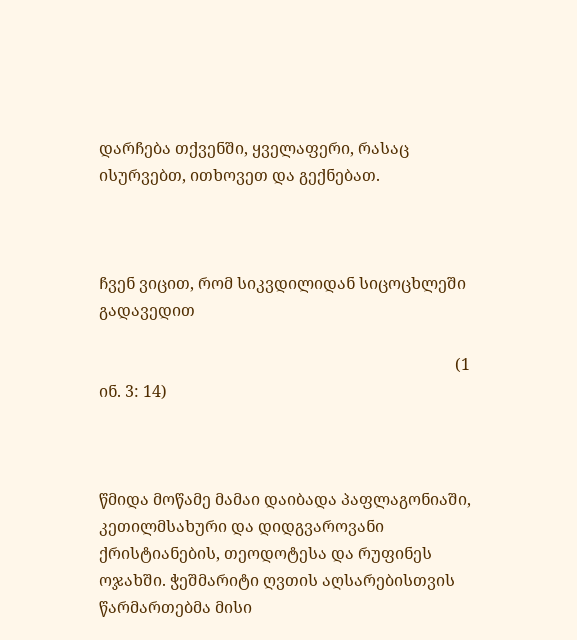დარჩება თქვენში, ყველაფერი, რასაც ისურვებთ, ითხოვეთ და გექნებათ.



ჩვენ ვიცით, რომ სიკვდილიდან სიცოცხლეში გადავედით

                                                                                         (1 ინ. 3: 14)



წმიდა მოწამე მამაი დაიბადა პაფლაგონიაში, კეთილმსახური და დიდგვაროვანი ქრისტიანების, თეოდოტესა და რუფინეს ოჯახში. ჭეშმარიტი ღვთის აღსარებისთვის წარმართებმა მისი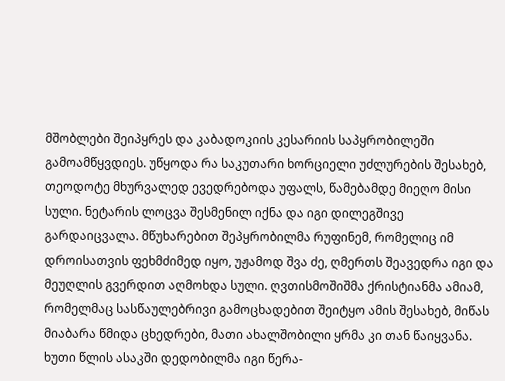მშობლები შეიპყრეს და კაბადოკიის კესარიის საპყრობილეში გამოამწყვდიეს. უწყოდა რა საკუთარი ხორციელი უძლურების შესახებ, თეოდოტე მხურვალედ ევედრებოდა უფალს, წამებამდე მიეღო მისი სული. ნეტარის ლოცვა შესმენილ იქნა და იგი დილეგშივე გარდაიცვალა. მწუხარებით შეპყრობილმა რუფინემ, რომელიც იმ დროისათვის ფეხმძიმედ იყო, უჟამოდ შვა ძე, ღმერთს შეავედრა იგი და მეუღლის გვერდით აღმოხდა სული. ღვთისმოშიშმა ქრისტიანმა ამიამ, რომელმაც სასწაულებრივი გამოცხადებით შეიტყო ამის შესახებ, მიწას მიაბარა წმიდა ცხედრები, მათი ახალშობილი ყრმა კი თან წაიყვანა. ხუთი წლის ასაკში დედობილმა იგი წერა-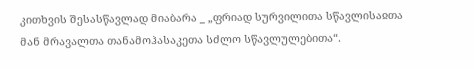კითხვის შესასწავლად მიაბარა _ „ფრიად სურვილითა სწავლისაჲთა მან მრავალთა თანამოჰასაკეთა სძლო სწავლულებითა“.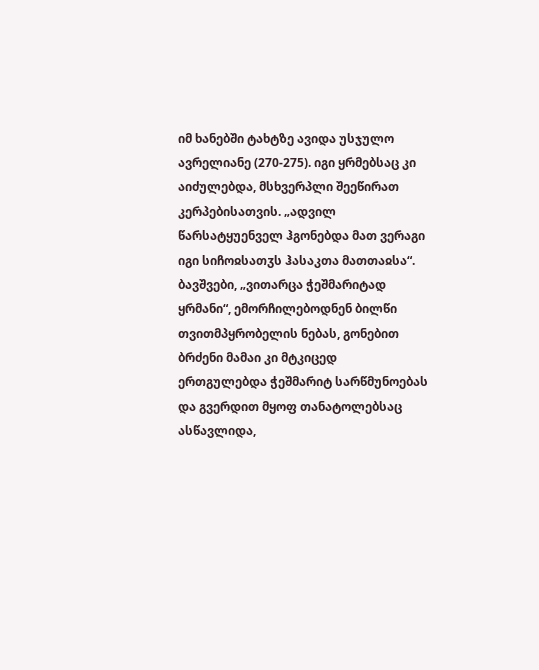იმ ხანებში ტახტზე ავიდა უსჯულო ავრელიანე (270-275). იგი ყრმებსაც კი აიძულებდა, მსხვერპლი შეეწირათ კერპებისათვის. „ადვილ წარსატყუენველ ჰგონებდა მათ ვერაგი იგი სიჩოჲსათჳს ჰასაკთა მათთაჲსა“. ბავშვები, „ვითარცა ჭეშმარიტად ყრმანი“, ემორჩილებოდნენ ბილწი თვითმპყრობელის ნებას, გონებით ბრძენი მამაი კი მტკიცედ ერთგულებდა ჭეშმარიტ სარწმუნოებას და გვერდით მყოფ თანატოლებსაც ასწავლიდა,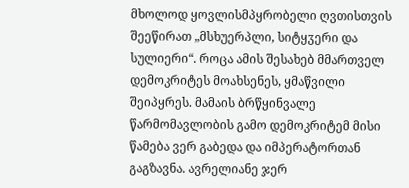მხოლოდ ყოვლისმპყრობელი ღვთისთვის შეეწირათ „მსხუერპლი, სიტყჳერი და სულიერი“. როცა ამის შესახებ მმართველ დემოკრიტეს მოახსენეს, ყმაწვილი შეიპყრეს. მამაის ბრწყინვალე წარმომავლობის გამო დემოკრიტემ მისი წამება ვერ გაბედა და იმპერატორთან გაგზავნა. ავრელიანე ჯერ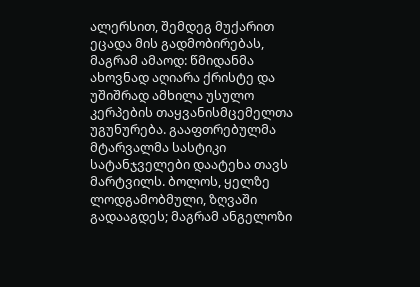ალერსით, შემდეგ მუქარით ეცადა მის გადმობირებას, მაგრამ ამაოდ: წმიდანმა ახოვნად აღიარა ქრისტე და უშიშრად ამხილა უსულო კერპების თაყვანისმცემელთა უგუნურება. გააფთრებულმა მტარვალმა სასტიკი სატანჯველები დაატეხა თავს მარტვილს. ბოლოს, ყელზე ლოდგამობმული, ზღვაში გადააგდეს; მაგრამ ანგელოზი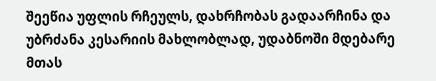შეეწია უფლის რჩეულს, დახრჩობას გადაარჩინა და უბრძანა კესარიის მახლობლად, უდაბნოში მდებარე მთას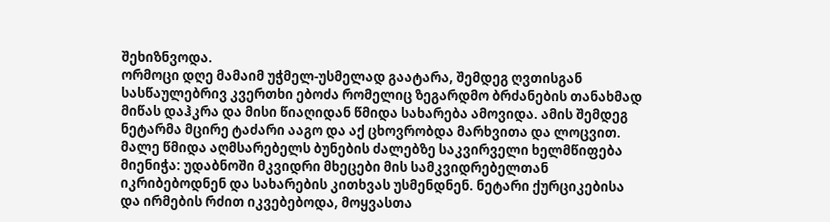შეხიზნვოდა.
ორმოცი დღე მამაიმ უჭმელ-უსმელად გაატარა, შემდეგ ღვთისგან სასწაულებრივ კვერთხი ებოძა რომელიც ზეგარდმო ბრძანების თანახმად მიწას დაჰკრა და მისი წიაღიდან წმიდა სახარება ამოვიდა. ამის შემდეგ ნეტარმა მცირე ტაძარი ააგო და აქ ცხოვრობდა მარხვითა და ლოცვით.
მალე წმიდა აღმსარებელს ბუნების ძალებზე საკვირველი ხელმწიფება მიენიჭა: უდაბნოში მკვიდრი მხეცები მის სამკვიდრებელთან იკრიბებოდნენ და სახარების კითხვას უსმენდნენ. ნეტარი ქურციკებისა და ირმების რძით იკვებებოდა, მოყვასთა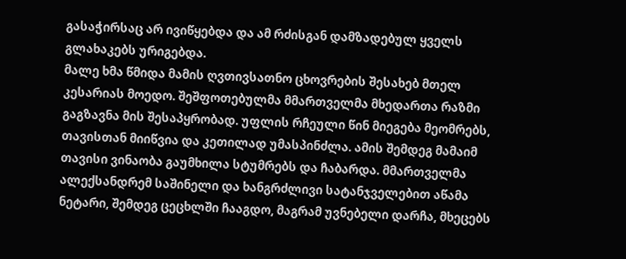გასაჭირსაც არ ივიწყებდა და ამ რძისგან დამზადებულ ყველს გლახაკებს ურიგებდა.
მალე ხმა წმიდა მამის ღვთივსათნო ცხოვრების შესახებ მთელ კესარიას მოედო. შეშფოთებულმა მმართველმა მხედართა რაზმი გაგზავნა მის შესაპყრობად. უფლის რჩეული წინ მიეგება მეომრებს, თავისთან მიიწვია და კეთილად უმასპინძლა. ამის შემდეგ მამაიმ თავისი ვინაობა გაუმხილა სტუმრებს და ჩაბარდა. მმართველმა ალექსანდრემ საშინელი და ხანგრძლივი სატანჯველებით აწამა ნეტარი, შემდეგ ცეცხლში ჩააგდო, მაგრამ უვნებელი დარჩა, მხეცებს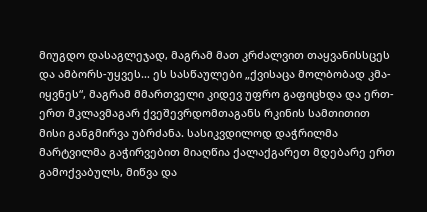მიუგდო დასაგლეჯად, მაგრამ მათ კრძალვით თაყვანისსცეს და ამბორს-უყვეს… ეს სასწაულები „ქვისაცა მოლბობად კმა-იყვნეს“, მაგრამ მმართველი კიდევ უფრო გაფიცხდა და ერთ-ერთ მკლავმაგარ ქვეშევრდომთაგანს რკინის სამთითით მისი განგმირვა უბრძანა. სასიკვდილოდ დაჭრილმა მარტვილმა გაჭირვებით მიაღწია ქალაქგარეთ მდებარე ერთ გამოქვაბულს, მიწვა და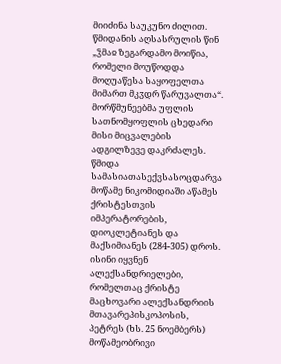მიიძინა საუკუნო ძილით. წმიდანის აღსასრულის წინ „ჴმაჲ ზეგარდამო მოიწია, რომელი მოუწოდდა მოღუაწესა საყოფელთა მიმართ მკჳდრ წარუვალთა“.
მორწმუნეებმა უფლის სათნომყოფლის ცხედარი მისი მიცვალების ადგილზევე დაკრძალეს.
წმიდა სამასიათასექვსასოცდარვა მოწამე ნიკომიდიაში აწამეს ქრისტესთვის იმპერატორების, დიოკლეტიანეს და მაქსიმიანეს (284-305) დროს. ისინი იყვნენ ალექსანდრიელები, რომელთაც ქრისტე მაცხოვარი ალექსანდრიის მთავარეპისკოპოსის, პეტრეს (ხს. 25 ნოემბერს) მოწამეობრივი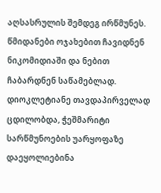აღსასრულის შემდეგ ირწმუნეს. წმიდანები ოჯახებით ჩავიდნენ ნიკომიდიაში და ნებით ჩაბარდნენ საწამებლად. დიოკლეტიანე თავდაპირველად ცდილობდა, ჭეშმარიტი სარწმუნოების უარყოფაზე დაეყოლიებინა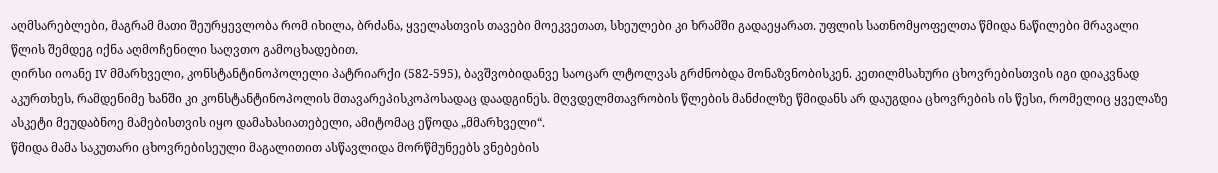აღმსარებლები, მაგრამ მათი შეურყევლობა რომ იხილა, ბრძანა, ყველასთვის თავები მოეკვეთათ, სხეულები კი ხრამში გადაეყარათ. უფლის სათნომყოფელთა წმიდა ნაწილები მრავალი წლის შემდეგ იქნა აღმოჩენილი საღვთო გამოცხადებით.
ღირსი იოანე IV მმარხველი, კონსტანტინოპოლელი პატრიარქი (582-595), ბავშვობიდანვე საოცარ ლტოლვას გრძნობდა მონაზვნობისკენ. კეთილმსახური ცხოვრებისთვის იგი დიაკვნად აკურთხეს, რამდენიმე ხანში კი კონსტანტინოპოლის მთავარეპისკოპოსადაც დაადგინეს. მღვდელმთავრობის წლების მანძილზე წმიდანს არ დაუგდია ცხოვრების ის წესი, რომელიც ყველაზე ასკეტი მეუდაბნოე მამებისთვის იყო დამახასიათებელი, ამიტომაც ეწოდა „მმარხველი“.
წმიდა მამა საკუთარი ცხოვრებისეული მაგალითით ასწავლიდა მორწმუნეებს ვნებების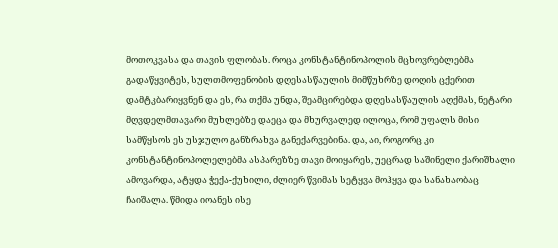მოთოკვასა და თავის ფლობას. როცა კონსტანტინოპოლის მცხოვრებლებმა გადაწყვიტეს, სულთმოფენობის დღესასწაულის მიმწუხრზე დოღის ცქერით დამტკბარიყვნენ და ეს, რა თქმა უნდა, შეამცირებდა დღესასწაულის აღქმას, ნეტარი მღვდელმთავარი მუხლებზე დაეცა და მხურვალედ ილოცა, რომ უფალს მისი სამწყსოს ეს უსჯულო განზრახვა განექარვებინა. და, აი, როგორც კი კონსტანტინოპოლელებმა ასპარეზზე თავი მოიყარეს, უეცრად საშინელი ქარიშხალი ამოვარდა, ატყდა ჭექა-ქუხილი, ძლიერ წვიმას სეტყვა მოჰყვა და სანახაობაც ჩაიშალა. წმიდა იოანეს ისე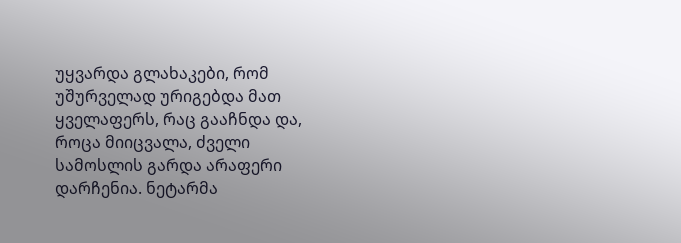უყვარდა გლახაკები, რომ უშურველად ურიგებდა მათ ყველაფერს, რაც გააჩნდა და, როცა მიიცვალა, ძველი სამოსლის გარდა არაფერი დარჩენია. ნეტარმა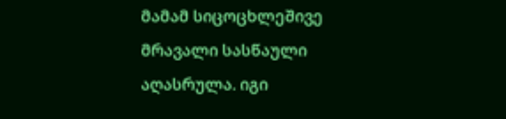მამამ სიცოცხლეშივე მრავალი სასწაული აღასრულა. იგი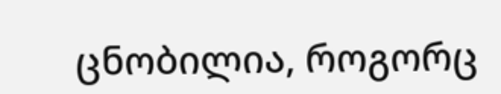ცნობილია, როგორც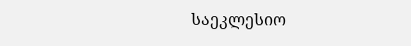საეკლესიო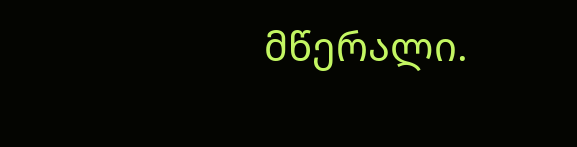მწერალი.